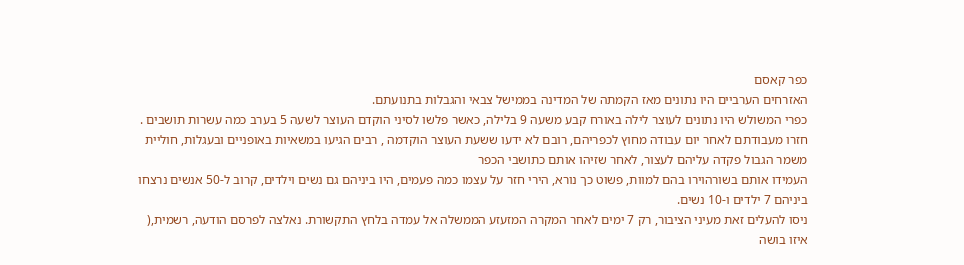כפר קאסם
האזרחים הערביים היו נתונים מאז הקמתה של המדינה בממישל צבאי והגבלות בתנועתם.
כפרי המשולש היו נתונים לעוצר לילה באורח קבע משעה 9 בלילה, כאשר פלשו לסיני הוקדם העוצר לשעה 5 בערב כמה עשרות תושבים . חזרו מעבודתם לאחר יום עבודה מחוץ לכפריהם, רובם לא ידעו ששעת העוצר הוקדמה , רבים הגיעו במשאיות באופניים ובעגלות, חוליית משמר הגבול פקדה עליהם לעצור, לאחר שזיהו אותם כתושבי הכפר
העמידו אותם בשורהוירו בהם למוות, פשוט כך נורא, הירי חזר על עצמו כמה פעמים, היו ביניהם גם נשים וילדים, קרוב ל-50 אנשים נרצחו ביניהם 7 ילדים ו-10 נשים.
ניסו להעלים זאת מעיני הציבור, רק 7 ימים לאחר המקרה המזעזע הממשלה אל עמדה בלחץ התקשורת. נאלצה לפרסם הודעה, רשמית,( איזו בושה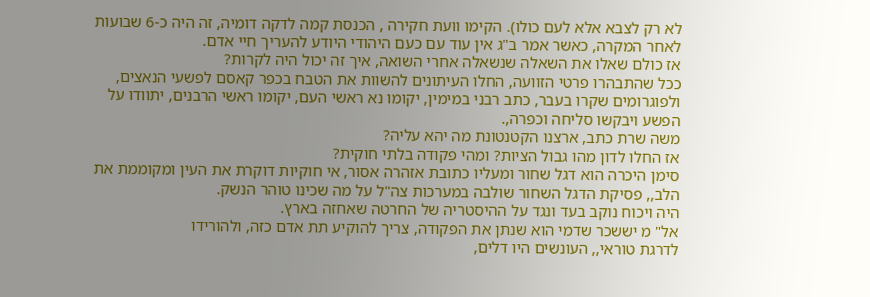לא רק לצבא אלא לעם כולו). הקימו וועת חקירה , הכנסת קמה לדקה דומיה, זה היה כ-6 שבועות לאחר המקרה, כאשר אמר ב"ג אין עוד עם כעם היהודי היודע להעריך חיי אדם.
אז כולם שאלו את השאלה שנשאלה אחרי השואה, איך זה יכול היה לקרות?
ככל שהתבהרו פרטי הזוועה, החלו העיתונים להשוות את הטבח בכפר קאסם לפשעי הנאצים, ולפוגרומים שקרו בעבר, כתב רבני במימין, יקומו נא ראשי העם, יקומו ראשי הרבנים, יתוודו על הפשע ויבקשו סליחה וכפרה,.
משה שרת כתב, ארצנו הקטנטונת מה יהא עליה?
אז החלו לדון מהו גבול הציות? ומהי פקודה בלתי חוקית?
סימן היכרה הוא דגל שחור ומעליו כתובת אזהרה אסור, אי חוקיות דוקרת את העין ומקוממת את הלב,, פסיקת הדגל השחור שולבה במערכות צה"ל על מה שכינו טוהר הנשק.
היה ויכוח נוקב בעד ונגד על ההיסטריה של החרטה שאחזה בארץ.
אל" מ יששכר שדמי הוא שנתן את הפקודה, צריך להוקיע תת אדם כזה, ולהורידו
לדרגת טוראי,, העונשים היו דלים,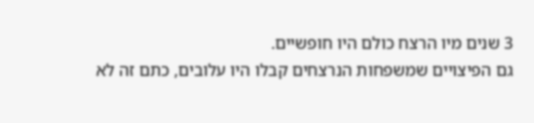3 שנים מיו הרצח כולם היו חופשיים.
גם הפיצויים שמשפחות הנרצחים קבלו היו עלובים, כתם זה לא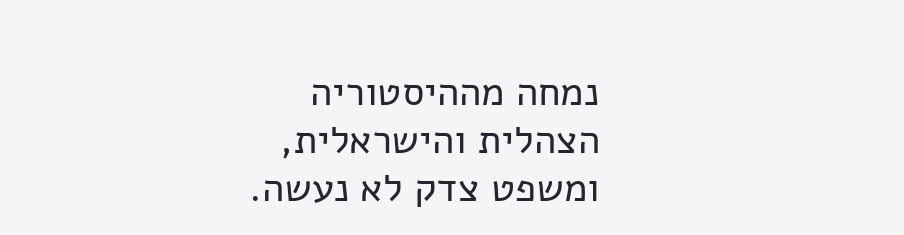נמחה מההיסטוריה הצהלית והישראלית, ומשפט צדק לא נעשה.